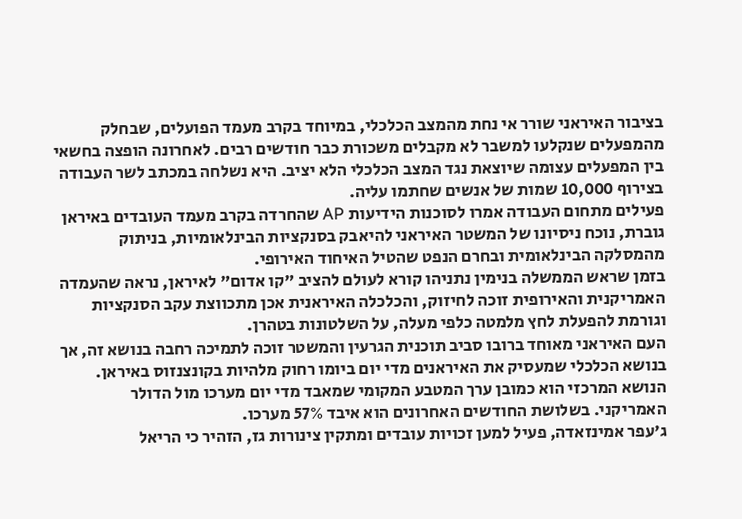בציבור האיראני שורר אי נחת מהמצב הכלכלי, במיוחד בקרב מעמד הפועלים, שבחלק מהמפעלים שנקלעו למשבר לא מקבלים משכורת כבר חודשים רבים. לאחרונה הופצה בחשאי בין המפעלים עצומה שיוצאת נגד המצב הכלכלי הלא יציב. היא נשלחה במכתב לשר העבודה בצירוף 10,000 שמות של אנשים שחתמו עליה.
פעילים מתחום העבודה אמרו לסוכנות הידיעות AP שהחרדה בקרב מעמד העובדים באיראן גוברת, נוכח ניסיונו של המשטר האיראני להיאבק בסנקציות הבינלאומיות, בניתוק מהמסלקה הבינלאומית ובחרם הנפט שהטיל האיחוד האירופי.
בזמן שראש הממשלה בנימין נתניהו קורא לעולם להציב "קו אדום" לאיראן, נראה שהעמדה האמריקנית והאירופית זוכה לחיזוק, והכלכלה האיראנית אכן מתכווצת עקב הסנקציות וגורמת להפעלת לחץ מלמטה כלפי מעלה, על השלטונות בטהרן.
העם האיראני מאוחד ברובו סביב תוכנית הגרעין והמשטר זוכה לתמיכה רחבה בנושא זה, אך בנושא הכלכלי שמעסיק את האיראנים מדי יום ביומו רחוק מלהיות בקונצנזוס באיראן. הנושא המרכזי הוא כמובן ערך המטבע המקומי שמאבד מדי יום מערכו מול הדולר האמריקני. בשלושת החודשים האחרונים הוא איבד 57% מערכו.
ג'עפר אמינזאדה, פעיל למען זכויות עובדים ומתקין צינורות גז, הזהיר כי הריאל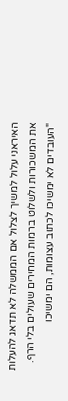האיראני עלול למשיך לצלול אם הממשלה לא תדאג להעלות את המשכורות ולשלוט ברמות המחירים שעולים בלי הרף. "העובדים לא ימשיכו לכתוב עצומות, הם ימשיכו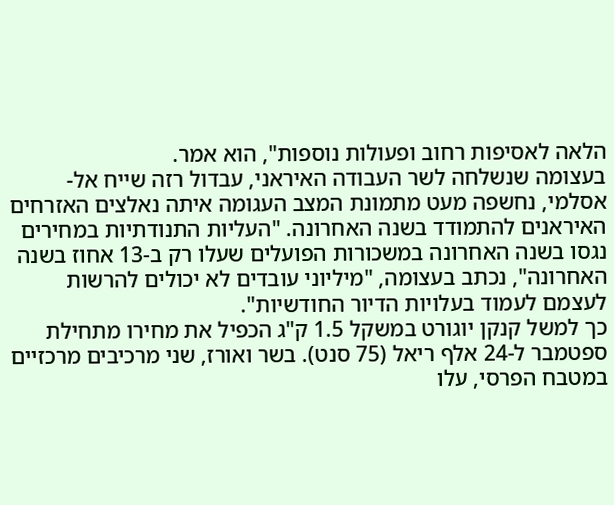הלאה לאסיפות רחוב ופעולות נוספות", הוא אמר.
בעצומה שנשלחה לשר העבודה האיראני, עבדול רזה שייח אל-אסלמי, נחשפה מעט מתמונת המצב העגומה איתה נאלצים האזרחים האיראנים להתמודד בשנה האחרונה. "העליות התנודתיות במחירים נגסו בשנה האחרונה במשכורות הפועלים שעלו רק ב-13 אחוז בשנה האחרונה", נכתב בעצומה, "מיליוני עובדים לא יכולים להרשות לעצמם לעמוד בעלויות הדיור החודשיות".
כך למשל קנקן יוגורט במשקל 1.5 ק"ג הכפיל את מחירו מתחילת ספטמבר ל-24 אלף ריאל (75 סנט). בשר ואורז, שני מרכיבים מרכזיים במטבח הפרסי, עלו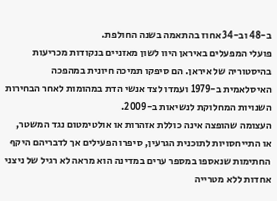ב-48 וב-34 אחוז בהתאמה בשנה החולפת.
פועלי המפעלים באיראן היוו לשון מאזניים בנקודות מכריעות בהיסטוריה של איראן. הם סיפקו תמיכה חיונית במהפכה האיסלאמית ב-1979 ועמדו לצד אנשי הדת במהומות לאחר הבחירות השנויות המחלוקת לנשיאות ב-2009.
העצומה שהופצה אינה כוללת אזהרות או אולטימטום נגד המשטר, או התייחסויות לתוכנית הגרעין, סיפרו הפעילים אך לדבריהם היקף החתימות שנאספו במספר ערים במדינה הוא מראה לא רגיל של ניצני אחדות ללא מטרייה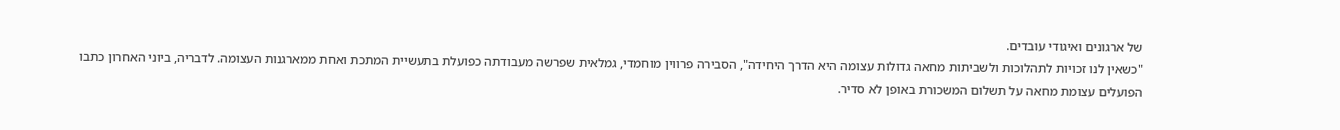של ארגונים ואיגודי עובדים.
"כשאין לנו זכויות לתהלוכות ולשביתות מחאה גדולות עצומה היא הדרך היחידה", הסבירה פרווין מוחמדי, גמלאית שפרשה מעבודתה כפועלת בתעשיית המתכת ואחת ממארגנות העצומה. לדבריה, ביוני האחרון כתבו הפועלים עצומת מחאה על תשלום המשכורת באופן לא סדיר.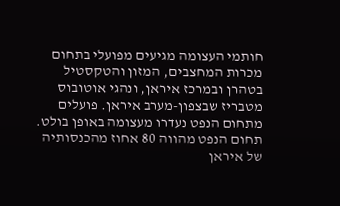חותמי העצומה מגיעים מפועלי בתחום מכרות המחצבים, המזון והטקסטיל בטהרן ובמרכז איראן, ונהגי אוטובוס מטבריז שבצפון-מערב איראן. פועלים מתחום הנפט נעדרו מעצומה באופן בולט. תחום הנפט מהווה 80 אחוז מהכנסותיה של איראן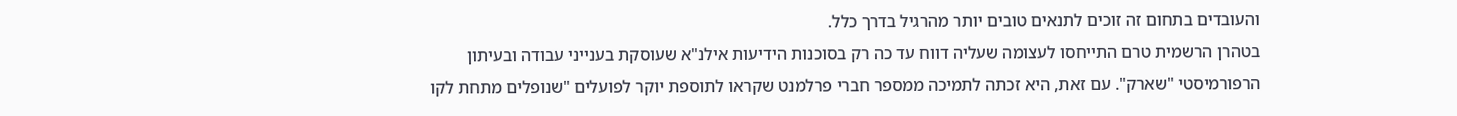והעובדים בתחום זה זוכים לתנאים טובים יותר מהרגיל בדרך כלל.
בטהרן הרשמית טרם התייחסו לעצומה שעליה דווח עד כה רק בסוכנות הידיעות אילנ"א שעוסקת בענייני עבודה ובעיתון הרפורמיסטי "שארק". עם זאת, היא זכתה לתמיכה ממספר חברי פרלמנט שקראו לתוספת יוקר לפועלים "שנופלים מתחת לקו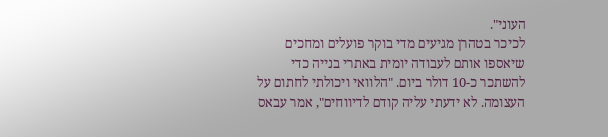העוני".
לכיכר בטהרן מגיעים מדי בוקר פועלים ומחכים שיאספו אותם לעבודה יומית באתרי בנייה כדי להשתכר כ-10 דולר ביום. "הלוואי ויכולתי לחתום על העצומה. לא ידעתי עליה קודם לדיווחים", אמר עבאס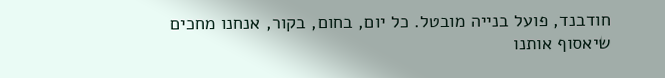חודבנד, פועל בנייה מובטל. כל יום, בחום, בקור, אנחנו מחכים שיאסוף אותנו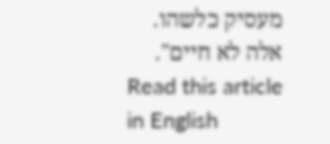מעסיק כלשהו. אלה לא חיים".
Read this article in English